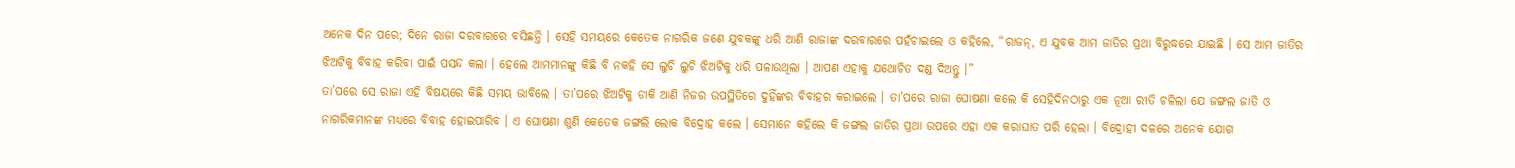ଅନେକ ଦିନ ପରେ; ଦିନେ ରାଜା ଦରବାରରେ ବସିଛନ୍ତି । ସେହି ସମୟରେ କେତେକ ନାଗରିକ ଜଣେ ଯୁବକଙ୍କୁ ଧରି ଆଣି ରାଜାଙ୍କ ଦରବାରରେ ପହଁଚାଇଲେ ଓ କହିଲେ, “ରାଜନ୍, ଏ ଯୁବକ ଆମ ଜାତିର ପ୍ରଥା ବିରୁଦ୍ଧରେ ଯାଇଛି । ସେ ଆମ ଜାତିର ଝିଅଟିକୁ ବିବାହ କରିବା ପାଇଁ ପସନ୍ଦ କଲା । ହେଲେ ଆମମାନଙ୍କୁ କିଛି ବି ନକହି ସେ ଲୁଚି ଲୁଚି ଝିଅଟିକୁ ଧରି ପଳାଉଥିଲା । ଆପଣ ଏହାକୁ ଯଥୋଚିତ ଦଣ୍ଡ ଦିଅନ୍ତୁ ।”
ତା’ପରେ ସେ ରାଜା ଏହି ବିଷୟରେ କିଛି ସମୟ ଭାବିଲେ । ତା’ପରେ ଝିଅଟିକୁ ଡାକି ଆଣି ନିଜର ଉପସ୍ଥିତିରେ ଦୁହିଁଙ୍କର ବିବାହର କରାଇଲେ । ତା’ପରେ ରାଜା ଘୋଷଣା କଲେ କି ସେହିଦିନଠାରୁ ଏକ ନୂଆ ରୀତି ଚଳିଲା ଯେ ଜଙ୍ଗଲ ଜାତି ଓ ନାଗରିକମାନଙ୍କ ମଧ୍ୟରେ ବିବାହ ହୋଇପାରିବ । ଏ ଘୋଷଣା ଶୁଣି କେତେକ ଜଙ୍ଗଲି ଲୋକ ବିଦ୍ରୋହ କଲେ । ସେମାନେ କହିଲେ କି ଜଙ୍ଗଲ ଜାତିର ପ୍ରଥା ଉପରେ ଏହା ଏକ କରାଘାତ ପରି ହେଲା । ବିଦ୍ରୋହୀ ଦଳରେ ଅନେକ ଯୋଗ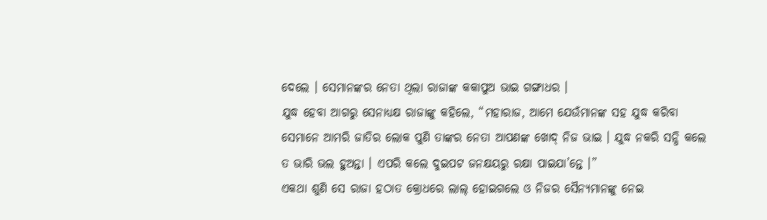ଦେଲେ । ସେମାନଙ୍କର ନେତା ଥିଲା ରାଜାଙ୍କ କକାପୁଅ ଭାଇ ଗଙ୍ଗାଧର ।
ଯୁଦ୍ଧ ହେବା ଆଗରୁ ସେନାଧ୍ୟକ୍ଷ ରାଜାଙ୍କୁ କହିଲେ, “ମହାରାଜ, ଆମେ ଯେଉଁମାନଙ୍କ ସହ ଯୁଦ୍ଧ କରିବା ସେମାନେ ଆମରି ଜାତିର ଲୋକ ପୁଣି ତାଙ୍କର ନେତା ଆପଣଙ୍କ ଖୋଦ୍ ନିଜ ଭାଇ । ଯୁଦ୍ଧ ନକରି ସନ୍ଧି କଲେ ତ ଭାରି ଭଲ ହୁଅନ୍ତା । ଏପରି କଲେ ଦୁଇପଟ ଜନକ୍ଷୟରୁ ରକ୍ଷା ପାଇଯା’ନ୍ତେ ।”
ଏକଥା ଶୁଣି ସେ ରାଜା ହଠାତ କ୍ରୋଧରେ ଲାଲ୍ ହୋଇଗଲେ ଓ ନିଜର ସୈନ୍ୟମାନଙ୍କୁ ନେଇ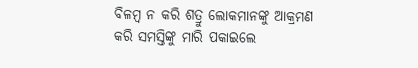ବିଳମ୍ବ ନ କରି ଶତ୍ରୁ ଲୋକମାନଙ୍କୁ ଆକ୍ରମଣ କରି ସମସ୍ତିଙ୍କୁ ମାରି ପକାଇଲେ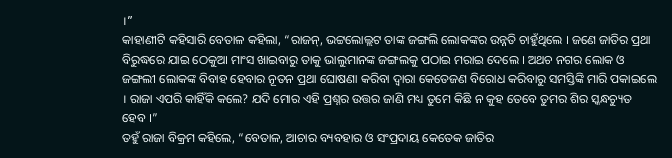।”
କାହାଣୀଟି କହିସାରି ବେତାଳ କହିଲା, “ରାଜନ୍, ଭଟ୍ଟଲୋଲ୍ଲଟ ତାଙ୍କ ଜଙ୍ଗଲି ଲୋକଙ୍କର ଉନ୍ନତି ଚାହୁଁଥିଲେ । ଜଣେ ଜାତିର ପ୍ରଥା ବିରୁଦ୍ଧରେ ଯାଇ ଠେକୁଆ ମାଂସ ଖାଇବାରୁ ତାକୁ ଭାଲୁମାନଙ୍କ ଜଙ୍ଗଲକୁ ପଠାଇ ମରାଇ ଦେଲେ । ଅଥଚ ନଗର ଲୋକ ଓ ଜଙ୍ଗଲୀ ଲୋକଙ୍କ ବିବାହ ହେବାର ନୂତନ ପ୍ରଥା ଘୋଷଣା କରିବା ଦ୍ୱାରା କେତେଜଣ ବିରୋଧ କରିବାରୁ ସମସ୍ତିଙ୍କି ମାରି ପକାଇଲେ । ରାଜା ଏପରି କାହିଁକି କଲେ? ଯଦି ମୋର ଏହି ପ୍ରଶ୍ନର ଉତ୍ତର ଜାଣି ମଧ୍ୟ ତୁମେ କିଛି ନ କୁହ ତେବେ ତୁମର ଶିର ସ୍କନ୍ଧଚ୍ୟୁତ ହେବ ।”
ତହୁଁ ରାଜା ବିକ୍ରମ କହିଲେ, “ବେତାଳ, ଆଚାର ବ୍ୟବହାର ଓ ସଂପ୍ରଦାୟ କେତେକ ଜାତିର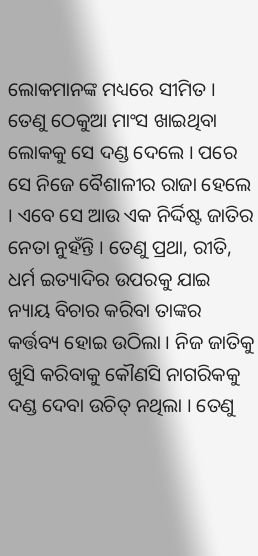ଲୋକମାନଙ୍କ ମଧ୍ୟରେ ସୀମିତ । ତେଣୁ ଠେକୁଆ ମାଂସ ଖାଇଥିବା ଲୋକକୁ ସେ ଦଣ୍ଡ ଦେଲେ । ପରେ ସେ ନିଜେ ବୈଶାଳୀର ରାଜା ହେଲେ । ଏବେ ସେ ଆଉ ଏକ ନିର୍ଦ୍ଦିଷ୍ଟ ଜାତିର ନେତା ନୁହଁନ୍ତି । ତେଣୁ ପ୍ରଥା, ରୀତି, ଧର୍ମ ଇତ୍ୟାଦିର ଉପରକୁ ଯାଇ ନ୍ୟାୟ ବିଚାର କରିବା ତାଙ୍କର କର୍ତ୍ତବ୍ୟ ହୋଇ ଉଠିଲା । ନିଜ ଜାତିକୁ ଖୁସି କରିବାକୁ କୌଣସି ନାଗରିକକୁ ଦଣ୍ଡ ଦେବା ଉଚିତ୍ ନଥିଲା । ତେଣୁ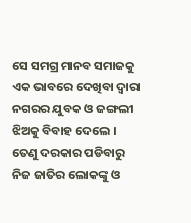ସେ ସମଗ୍ର ମାନବ ସମାଜକୁ ଏକ ଭାବରେ ଦେଖିବା ଦ୍ୱାରା ନଗରର ଯୁବକ ଓ ଜଙ୍ଗଲୀ ଝିଅକୁ ବିବାହ ଦେଲେ । ତେଣୁ ଦରକାର ପଡିବାରୁ ନିଜ ଜାତିର ଲୋକଙ୍କୁ ଓ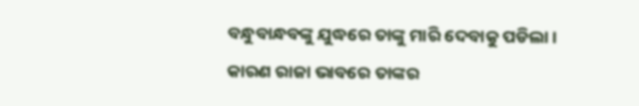ବନ୍ଧୁବାନ୍ଧବଙ୍କୁ ଯୁଦ୍ଧରେ ତାଙ୍କୁ ମାରି ଦେବାକୁ ପଡିଲା । କାରଣ ରାଜା ଭାବରେ ତାଙ୍କର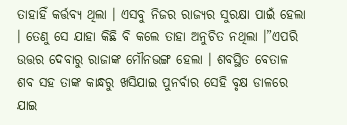ତାହାହିଁ କର୍ତ୍ତବ୍ୟ ଥିଲା । ଏସବୁ ନିଜର ରାଜ୍ୟର ସୁରକ୍ଷା ପାଇଁ ହେଲା । ତେଣୁ ସେ ଯାହା କିଛି ବି କଲେ ତାହା ଅନୁଚିତ ନଥିଲା ।”ଏପରି ଉତ୍ତର ଦେବାରୁ ରାଜାଙ୍କ ମୌନଭଙ୍ଗ ହେଲା । ଶବସ୍ଥିତ ବେତାଳ ଶବ ସହ ତାଙ୍କ କାନ୍ଧରୁ ଖସିଯାଇ ପୁନର୍ବାର ସେହି ବୃକ୍ଷ ଡାଳରେ ଯାଇ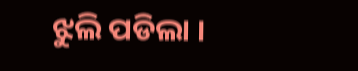ଝୁଲି ପଡିଲା ।